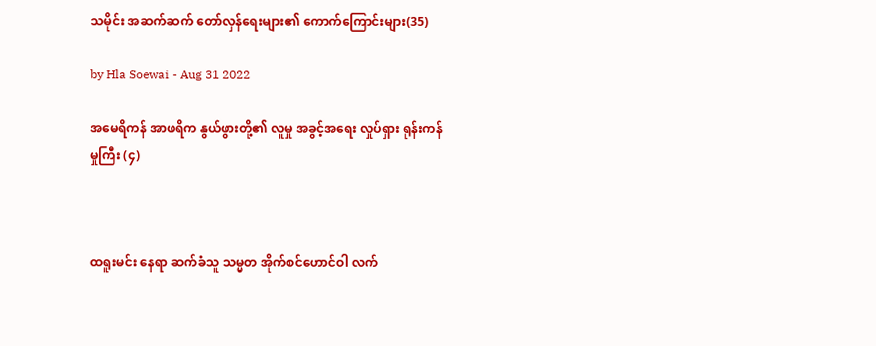သမိုင်း အဆက်ဆက် တော်လှန်ရေးများ၏ ကောက်ကြောင်းများ(35)

by Hla Soewai - Aug 31 2022

အမေရိကန် အာဖရိက နွယ်ဖွားတို့၏ လူမှု အခွင့်အရေး လှုပ်ရှား ရုန်းကန်မှုကြီး (၄)



ထရူးမင်း နေရာ ဆက်ခံသူ သမ္မတ အိုက်စင်ဟောင်ဝါ လက်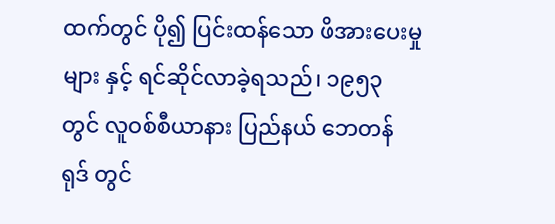ထက်တွင် ပို၍ ပြင်းထန်သော ဖိအားပေးမှုများ နှင့် ရင်ဆိုင်လာခဲ့ရသည်၊ ၁၉၅၃ တွင် လူဝစ်စီယာနား ပြည်နယ် ဘေတန် ရုဒ် တွင်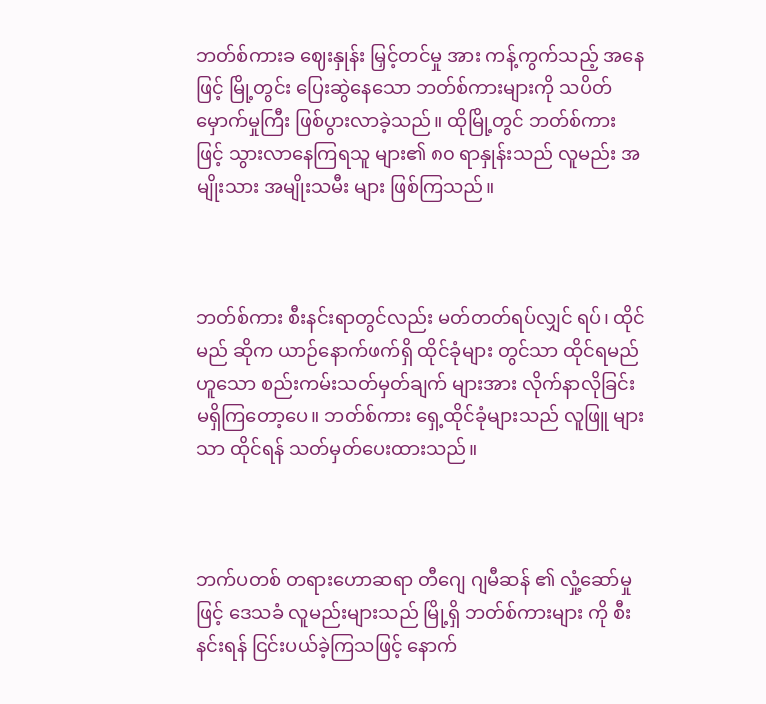ဘတ်စ်ကားခ ဈေးနှုန်း မြှင့်တင်မှု အား ကန့်ကွက်သည့် အနေဖြင့် မြို့တွင်း ပြေးဆွဲနေသော ဘတ်စ်ကားများကို သပိတ်မှောက်မှုကြီး ဖြစ်ပွားလာခဲ့သည်။ ထိုမြို့တွင် ဘတ်စ်ကား ဖြင့် သွားလာနေကြရသူ များ၏ ၈၀ ရာနှုန်းသည် လူမည်း အမျိုးသား အမျိုးသမီး များ ဖြစ်ကြသည်။



ဘတ်စ်ကား စီးနင်းရာတွင်လည်း မတ်တတ်ရပ်လျှင် ရပ်၊ ထိုင်မည် ဆိုက ယာဉ်နောက်ဖက်ရှိ ထိုင်ခုံများ တွင်သာ ထိုင်ရမည် ဟူသော စည်းကမ်းသတ်မှတ်ချက် များအား လိုက်နာလိုခြင်း မရှိကြတော့ပေ။ ဘတ်စ်ကား ရှေ့ထိုင်ခုံများသည် လူဖြူ များသာ ထိုင်ရန် သတ်မှတ်ပေးထားသည်။



ဘက်ပတစ် တရားဟောဆရာ တီဂျေ ဂျမီဆန် ၏ လှုံ့ဆော်မှု ဖြင့် ဒေသခံ လူမည်းများသည် မြို့ရှိ ဘတ်စ်ကားများ ကို စီးနင်းရန် ငြင်းပယ်ခဲ့ကြသဖြင့် နောက်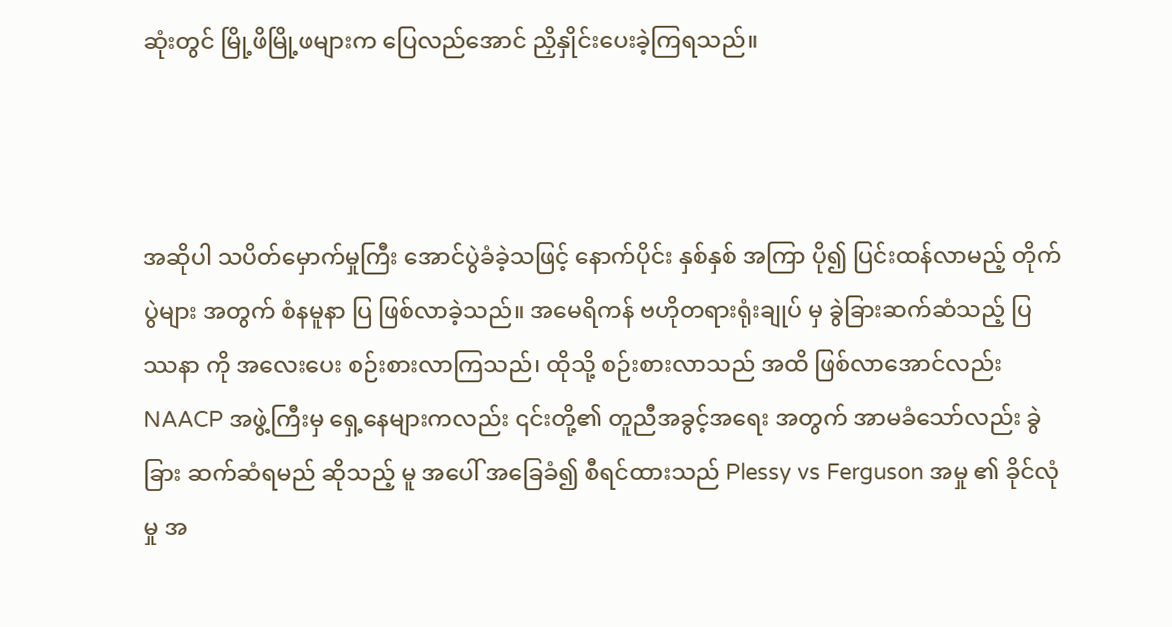ဆုံးတွင် မြို့ဖိမြို့ဖများက ပြေလည်အောင် ညှိနှိုင်းပေးခဲ့ကြရသည်။



အဆိုပါ သပိတ်မှောက်မှုကြီး အောင်ပွဲခံခဲ့သဖြင့် နောက်ပိုင်း နှစ်နှစ် အကြာ ပို၍ ပြင်းထန်လာမည့် တိုက်ပွဲများ အတွက် စံနမူနာ ပြ ဖြစ်လာခဲ့သည်။ အမေရိကန် ဗဟိုတရားရုံးချုပ် မှ ခွဲခြားဆက်ဆံသည့် ပြဿနာ ကို အလေးပေး စဉ်းစားလာကြသည်၊ ထိုသို့ စဉ်းစားလာသည် အထိ ဖြစ်လာအောင်လည်း NAACP အဖွဲ့ကြီးမှ ရှေ့နေများကလည်း ၎င်းတို့၏ တူညီအခွင့်အရေး အတွက် အာမခံသော်လည်း ခွဲခြား ဆက်ဆံရမည် ဆိုသည့် မူ အပေါ် အခြေခံ၍ စီရင်ထားသည် Plessy vs Ferguson အမှု ၏ ခိုင်လုံမှု အ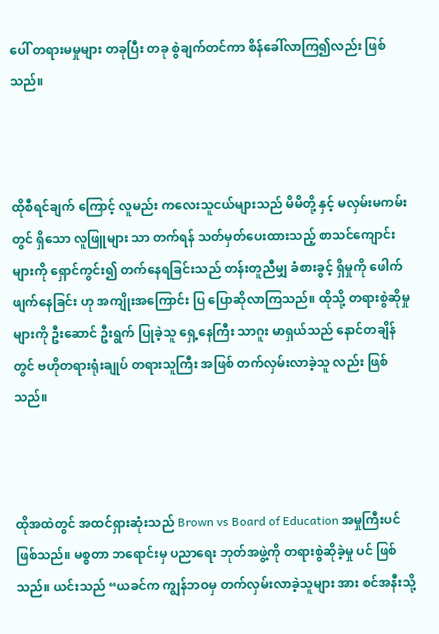ပေါ် တရားမမှုများ တခုပြီး တခု စွဲချက်တင်ကာ စိန်ခေါ်လာကြ၍လည်း ဖြစ်သည်။



ထိုစီရင်ချက် ကြောင့် လူမည်း ကလေးသူငယ်များသည် မိမိတို့ နှင့် မလှမ်းမကမ်းတွင် ရှိသော လူဖြူများ သာ တက်ရန် သတ်မှတ်ပေးထားသည့် စာသင်ကျောင်းများကို ရှောင်ကွင်း၍ တက်နေရခြင်းသည် တန်းတူညီမျှ ခံစားခွင့် ရှိမှုကို ဖေါက်ဖျက်နေခြင်း ဟု အကျိုးအကြောင်း ပြ ပြောဆိုလာကြသည်။ ထိုသို့ တရားစွဲဆိုမှုများကို ဦးဆောင် ဦးရွက် ပြုခဲ့သူ ရှေ့နေကြီး သာဂူး မာရှယ်သည် နောင်တချိန်တွင် ဗဟိုတရားရုံးချုပ် တရားသူကြီး အဖြစ် တက်လှမ်းလာခဲ့သူ လည်း ဖြစ်သည်။



ထိုအထဲတွင် အထင်ရှားဆုံးသည် Brown vs Board of Education အမှုကြီးပင် ဖြစ်သည်။ မစ္စတာ ဘ‌ရောင်းမှ ပညာရေး ဘုတ်အဖွဲ့ကို တရားစွဲဆိုခဲ့မှု ပင် ဖြစ်သည်။ ယင်းသည် “ယခင်က ကျွန်ဘဝမှ တက်လှမ်းလာခဲ့သူများ အား စင်အနီးသို့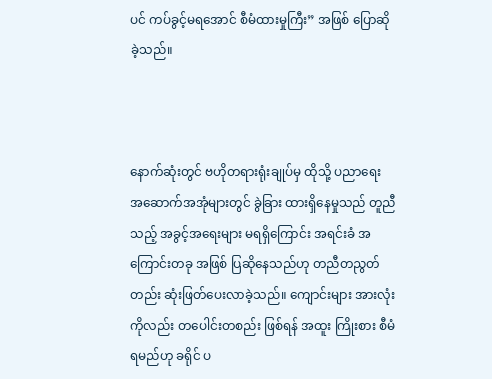ပင် ကပ်ခွင့်မရအောင် စီမံထားမှုကြီး” အဖြစ် ပြောဆိုခဲ့သည်။



နောက်ဆုံးတွင် ဗဟိုတရားရုံးချုပ်မှ ထိုသို့ ပညာရေး အဆောက်အအုံများတွင် ခွဲခြား ထားရှိနေမှုသည် တူညီသည့် အခွင့်အရေးများ မရရှိကြောင်း အရင်းခံ အကြောင်းတခု အဖြစ် ပြဆိုနေသည်ဟု တညီတညွတ်တည်း ဆုံးဖြတ်ပေးလာခဲ့သည်။ ကျောင်းများ အားလုံးကိုလည်း တပေါင်းတစည်း ဖြစ်ရန် အထူး ကြိုးစား စီမံရမည်ဟု ခရိုင် ပ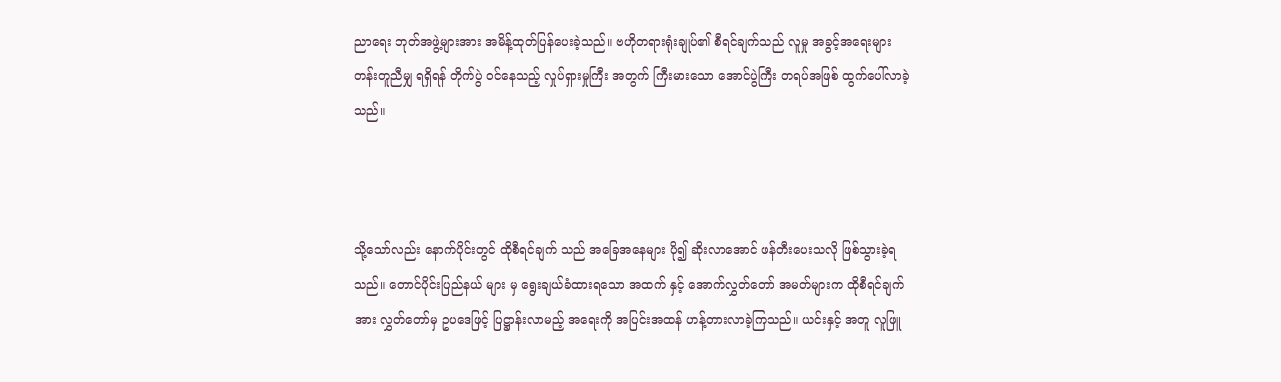ညာရေး ဘုတ်အဖွဲ့များအား အမိန့်ထုတ်ပြန်ပေးခဲ့သည်။ ဗဟိုတရားရုံးချုပ်၏ စီရင်ချက်သည် လူမှု အခွင့်အရေးများ တန်းတူညီမျှ ရရှိရန် တိုက်ပွဲ ဝင်နေသည့် လှုပ်ရှားမှုကြီး အတွက် ကြီးမားသော အောင်ပွဲကြီး တရပ်အဖြစ် ထွက်ပေါ်လာခဲ့သည်။



သို့သော်လည်း နောက်ပိုင်းတွင် ထိုစီရင်ချက် သည် အခြေအနေများ ပို၍ ဆိုးလာအောင် ဖန်တီးပေးသလို ဖြစ်သွားခဲ့ရသည်။ တောင်ပိုင်းပြည်နယ် များ မှ ရွေးချယ်ခံထားရသော အထက် နှင့် အောက်လွှတ်တော် အမတ်များက ထိုစီရင်ချက်အား လွှတ်တော်မှ ဥပဒေဖြင့် ပြဋ္ဌာန်းလာမည့် အရေးကို အပြင်းအထန် ဟန့်တားလာခဲ့ကြသည်။ ယင်းနှင့် အတူ လူဖြူ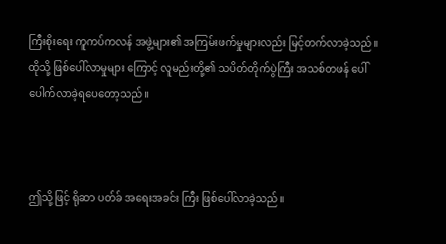ကြီးစိုးရေး ကူကပ်ကလန် အဖွဲ့များ၏ အကြမ်းဖက်မှုများလည်း မြင့်တက်လာခဲ့သည်။ ထိုသို့ ဖြစ်ပေါ်လာမှုများ ကြောင့် လူမည်းတို့၏ သပိတ်တိုက်ပွဲကြီး အသစ်တဖန် ပေါ်ပေါက်လာခဲ့ရပေတော့သည်။



ဤသို့ဖြင့် ရိုဆာ ပတ်ခ် အရေးအခင်း ကြီး ဖြစ်ပေါ်လာခဲ့သည်။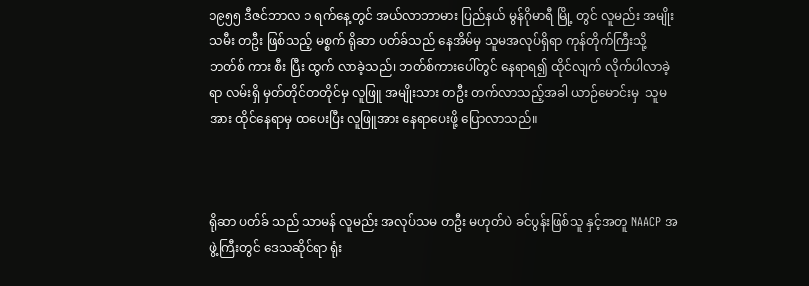၁၉၅၅ ဒီဇင်ဘာလ ၁ ရက်နေ့တွင် အယ်လာဘာမား ပြည်နယ် မွန်ဂိုမာရီ မြို့ တွင် လူမည်း အမျိုးသမီး တဦး ဖြစ်သည့် မစ္စက် ရိုဆာ ပတ်ခ်သည် နေအိမ်မှ သူမအလုပ်ရှိရာ ကုန်တိုက်ကြီးသို့ ဘတ်စ် ကား စီး ပြီး ထွက် လာခဲ့သည်၊ ဘတ်စ်ကားပေါ်တွင် နေရာရ၍ ထိုင်လျက် လိုက်ပါလာခဲ့ရာ လမ်းရှိ မှတ်တိုင်တတိုင်မှ လူဖြူ အမျိုးသား တဦး တက်လာသည့်အခါ ယာဉ်မောင်းမှ  သူမ အား ထိုင်နေရာမှ ထပေးပြီး လူဖြူအား နေရာပေးဖို့ ပြောလာသည်။



ရိုဆာ ပတ်ခ် သည် သာမန် လူမည်း အလုပ်သမ တဦး မဟုတ်ပဲ ခင်ပွန်းဖြစ်သူ နှင့်အတူ NAACP အဖွဲ့ကြီးတွင် ဒေသဆိုင်ရာ ရုံး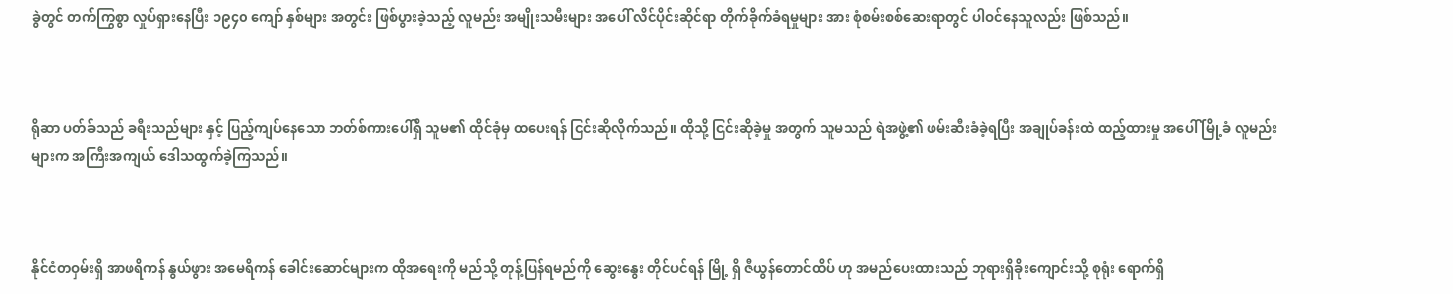ခွဲတွင် တက်ကြွစွာ လှုပ်ရှားနေပြီး ၁၉၄၀ ကျော် နှစ်များ အတွင်း ဖြစ်ပွားခဲ့သည့် လူမည်း အမျိုးသမီးများ အပေါ် လိင်ပိုင်းဆိုင်ရာ တိုက်ခိုက်ခံရမှုများ အား စုံစမ်းစစ်ဆေးရာတွင် ပါဝင်နေသူလည်း ဖြစ်သည်။



ရိုဆာ ပတ်ခ်သည် ခရီးသည်များ နှင့် ပြည့်ကျပ်နေသော ဘတ်စ်ကားပေါ်ရှိ သူမ၏ ထိုင်ခုံမှ ထပေးရန် ငြင်းဆိုလိုက်သည်။ ထိုသို့ ငြင်းဆိုခဲ့မှု အတွက် သူမသည် ရဲအဖွဲ့၏ ဖမ်းဆီးခံခဲ့ရပြီး အချုပ်ခန်းထဲ ထည့်ထားမှု အပေါ် မြို့ခံ လူမည်းများက အကြီးအကျယ် ဒေါသထွက်ခဲ့ကြသည်။



နိုင်ငံတဝှမ်းရှိ အာဖရိကန် နွယ်ဖွား အမေရိကန် ခေါင်းဆောင်များက ထိုအရေးကို မည်သို့ တုန့်ပြန်ရမည်ကို ဆွေးနွေး တိုင်ပင်ရန် မြို့ ရှိ ဇီယွန်တောင်ထိပ် ဟု အမည်ပေးထားသည် ဘုရားရှိခိုးကျောင်းသို့ စုရုံး ရောက်ရှိ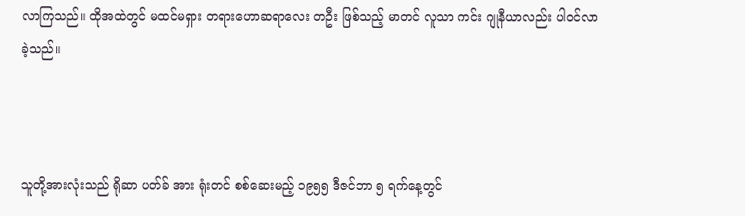လာကြသည်။ ထိုအထဲတွင် မထင်မရှား တရားဟောဆရာလေး တဦး ဖြစ်သည့် မာတင် လူသာ ကင်း ဂျုနီယာလည်း ပါဝင်လာခဲ့သည်။



သူတို့အားလုံးသည် ရိုဆာ ပတ်ခ် အား ရုံးတင် စစ်ဆေးမည့် ၁၉၅၅ ဒီဇင်ဘာ ၅ ရက်နေ့တွင်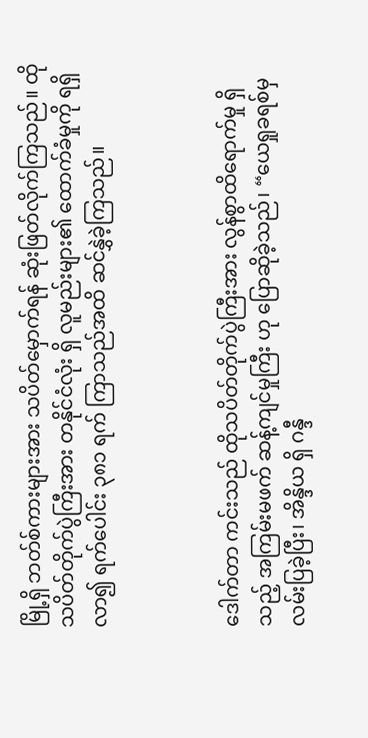မြို့ရှိ ဘတ်စ်ကားများအား သပိတ်မှောက်ရန် ဆုံးဖြတ်လိုက်ကြသည်။ ထိုသပိတ်တိုက်ပွဲကြီးအား တနိုင်ငံလုံး ရှိ လူမည်းများ၏ ထောက်ခံမှုကို ရရှိလာ၍ ရက်ပေါင်း ၃၈၁ ရက် ကြာသည်အထိ ဆင်နွှဲခဲ့ကြသည်။



ဒေါက်တာ ကင်းသည် ထိုသပိတ်တိုက်ပွဲကြီးအား လွန်စွာထိရောက်မှု ရှိသည့် အကြမ်းမဖက် ဆန့်ကျင်မှုကြီး ဟု ပြောဆိုခဲ့သည်၊ “ယေရှုခရစ်မှ လမ်းပြခဲ့ပြီး၊ အိန္ဒိယ ရှိ ဂန္ဒီ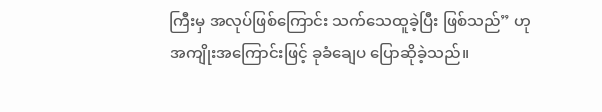ကြီးမှ အလုပ်ဖြစ်ကြောင်း သက်သေထူခဲ့ပြီး ဖြစ်သည်” ဟု အကျိုးအကြောင်းဖြင့် ခုခံချေပ ပြောဆိုခဲ့သည်။